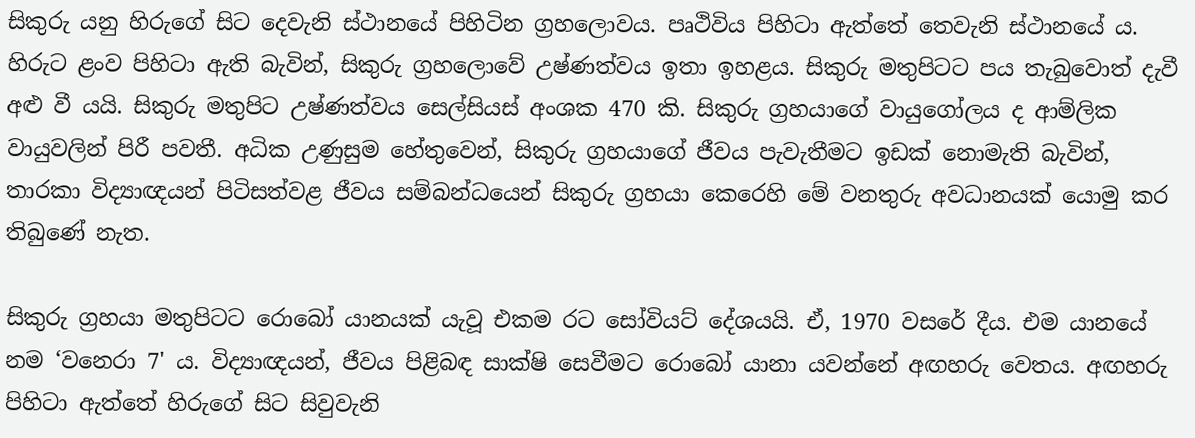සිකුරු යනු හිරුගේ සිට දෙවැනි ස්ථානයේ පිහිටින ග්‍රහලොවය. පෘථිවිය පිහිටා ඇත්තේ තෙවැනි ස්ථානයේ ය. හිරුට ළංව පිහිටා ඇති බැවින්, සිකුරු ග්‍රහලොවේ උෂ්ණත්වය ඉතා ඉහළය. සිකුරු මතුපිටට පය තැබුවොත් දැවී අළු වී යයි. සිකුරු මතුපිට උෂ්ණත්වය සෙල්සියස් අංශක 470 කි. සිකුරු ග්‍රහයාගේ වායුගෝලය ද ආම්ලික
වායුවලින් පිරී පවතී. අධික උණුසුම හේතුවෙන්, සිකුරු ග්‍රහයාගේ ජීවය පැවැතීමට ඉඩක් නොමැති බැවින්, තාරකා විද්‍යාඥයන් පිටිසත්වළ ජීවය සම්බන්ධයෙන් සිකුරු ග්‍රහයා කෙරෙහි මේ වනතුරු අවධානයක් යොමු කර තිබුණේ නැත.

සිකුරු ග්‍රහයා මතුපිටට රොබෝ යානයක් යැවූ එකම රට සෝවියට් දේශයයි. ඒ, 1970 වසරේ දීය. එම යානයේ නම ‘වනෙරා 7' ය. විද්‍යාඥයන්, ජීවය පිළිබඳ සාක්ෂි සෙවීමට රොබෝ යානා යවන්නේ අඟහරු වෙතය. අඟහරු පිහිටා ඇත්තේ හිරුගේ සිට සිවුවැනි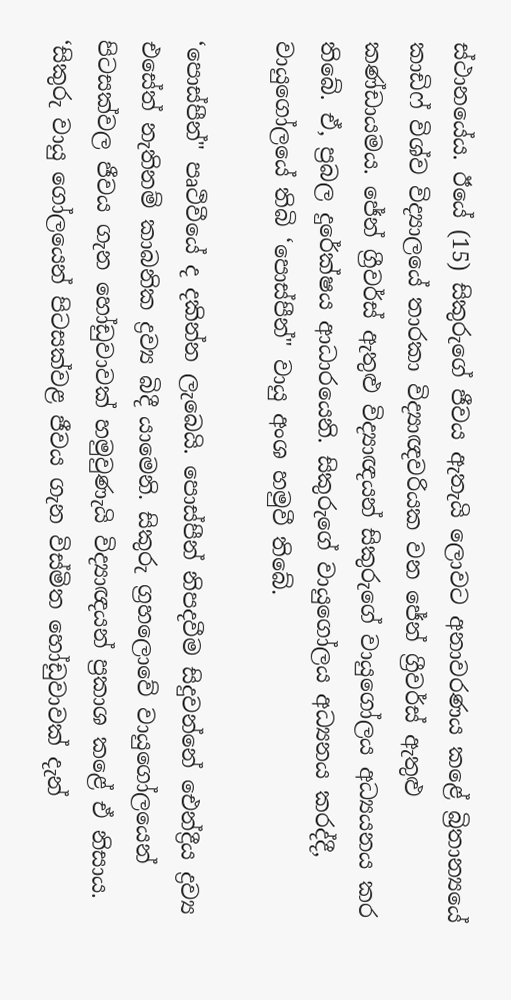ස්ථානයේය. ඊයේ (15) සිකුරුගේ ජීවය ඇතැයි ලොවට අනාවරණය කළේ බ්‍රිතාන්‍යයේ කාඩිෆ් විශ්ව විද්‍යාලයේ තාරකා විද්‍යාඥවරියක වන ජේන් ග්‍රීවර්ස් ඇතුළු කණ්ඩායමය. ජේන් ග්‍රීවර්ස් ඇතුළු විද්‍යාඥයන් සිකුරුගේ වායුගෝලය අධ්‍යයනය කර තිබේ. ඒ, ප්‍රබල දුරේක්ෂය ආධාරයෙනි. සිකුරුගේ වායුගෝලය අධ්‍යනය කරද්දී, වායුගෝලයේ තිබි ‘පොස්පීන්" වායු අංශ හමුවී තිබේ.

‘පොස්පීන්" පෘථිවීයේ ද දකින්න ලැබෙයි. පොස්පීන් නිපදවීම සිදුවන්නේ ඓන්ද්‍රීය ද්‍රව්‍ය එසේත් නැතිනම් කාබනික ද්‍රව්‍ය බිදී යාමෙනි. සිකුරු ග්‍රහලොවේ වායුගෝලයෙන් පිටසක්වල ජීවය ගැන හෝඩුවාවක් හමුවුණැයි විද්‍යාඥයන් ප්‍රකාශ කළේ ඒ නිසාය. ‘සිකුරු වායු ගෝලයෙන් පිටසක්වළ ජීවය ගැන විස්මිත හෝඩුවාවක් දැන්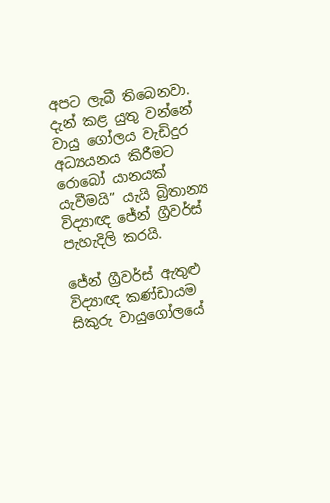අපට ලැබී තිබෙනවා. දැන් කළ යුතු වන්නේ වායු ගෝලය වැඩිදුර අධ්‍යයනය කිරීමට රොබෝ යානයක් යැවීමයි” යැයි බ්‍රිතාන්‍ය විද්‍යාඥ ජේන් ග්‍රීවර්ස් පැහැදිලි කරයි.

ජේන් ග්‍රීවර්ස් ඇතුළු විද්‍යාඥ කණ්ඩායම සිකුරු වායුගෝලයේ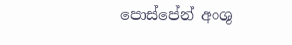පොස්පේන් අංශු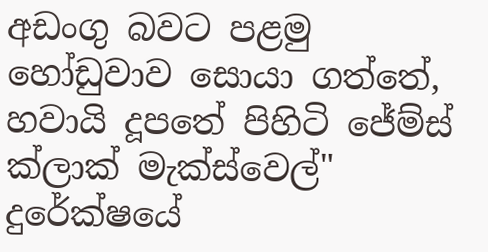අඩංගු බවට පළමු හෝඩුවාව සොයා ගත්තේ, හවායි දූපතේ පිහිටි ජේම්ස් ක්ලාක් මැක්ස්වෙල්" දුරේක්ෂයේ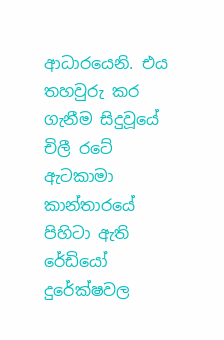ආධාරයෙනි. එය තහවුරු කර ගැනීම සිදුවූයේ චිලී රටේ ඇටකාමා කාන්තාරයේ පිහිටා ඇති රේඩියෝ දුරේක්ෂවල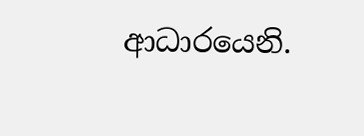ආධාරයෙනි.